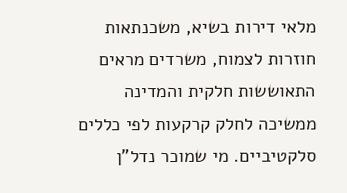מלאי דירות בשיא, משכנתאות חוזרות לצמוח, משרדים מראים התאוששות חלקית והמדינה ממשיכה לחלק קרקעות לפי כללים סלקטיביים. מי שמוכר נדל"ן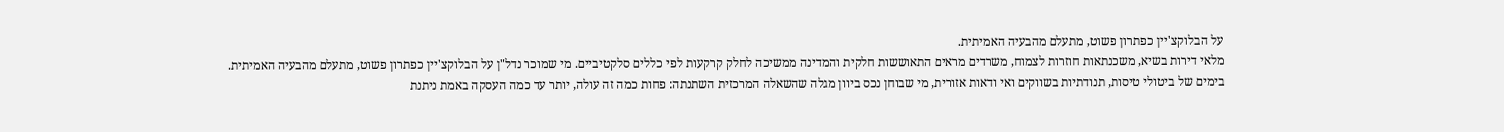על הבלוקצ'יין כפתרון פשוט, מתעלם מהבעיה האמיתית.
מלאי דירות בשיא, משכנתאות חוזרות לצמוח, משרדים מראים התאוששות חלקית והמדינה ממשיכה לחלק קרקעות לפי כללים סלקטיביים. מי שמוכר נדל"ן על הבלוקצ'יין כפתרון פשוט, מתעלם מהבעיה האמיתית.
בימים של ביטולי טיסות, תנודתיות בשווקים ואי ודאות אזורית, מי שבוחן נכס ביוון מגלה שהשאלה המרכזית השתנתה: פחות כמה זה עולה, יותר עד כמה העסקה באמת ניתנת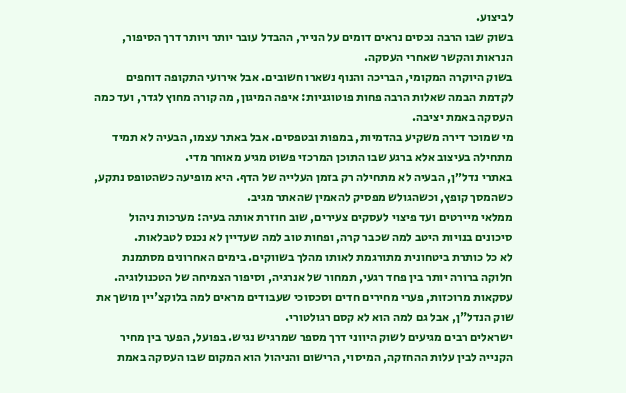לביצוע.
בשוק שבו הרבה נכסים נראים דומים על הנייר, ההבדל עובר יותר ויותר דרך הסיפור, הנראות והקשר שאחרי העסקה.
בשוק היוקרה המקומי, הבריכה והנוף נשארו חשובים. אבל אירועי התקופה דוחפים לקדמת הבמה שאלות הרבה פחות פוטוגניות: איפה המיגון, מה קורה מחוץ לגדר, ועד כמה העסקה באמת יציבה.
מי שמוכר דירה משקיע בהדמיות, במפות ובטפסים. אבל באתר עצמו, הבעיה לא תמיד מתחילה בעיצוב אלא ברגע שבו התוכן המרכזי פשוט מגיע מאוחר מדי.
באתרי נדל״ן, הבעיה לא מתחילה רק בזמן העלייה של הדף. היא מופיעה כשהטופס נתקע, כשהמסך קופץ, וכשהגולש מפסיק להאמין שהאתר מגיב.
ממלאי מיירטים ועד פיצוי לעסקים צעירים, שוב חוזרת אותה בעיה: מערכות ניהול סיכונים בנויות היטב למה שכבר קרה, ופחות טוב למה שעדיין לא נכנס לטבלאות.
לא כל כותרת ביטחונית מתורגמת לאותו מהלך בשווקים. בימים האחרונים מסתמנת חלוקה ברורה יותר בין פחד רגעי, תמחור של אנרגיה, וסיפור הצמיחה של הטכנולוגיה.
עסקאות מרוכזות, פערי מחירים חדים וסכסוכי שעבודים מראים למה בלוקצ'יין מושך את שוק הנדל"ן, אבל גם למה הוא לא קסם רגולטורי.
ישראלים רבים מגיעים לשוק היווני דרך מספר שמרגיש נגיש. בפועל, הפער בין מחיר הקנייה לבין עלות ההחזקה, המיסוי, הרישום והניהול הוא המקום שבו העסקה באמת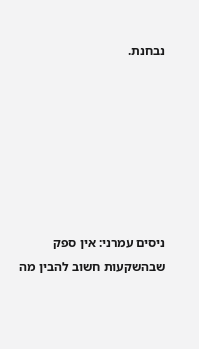נבחנת.







ניסים עמרני: אין ספק שבהשקעות חשוב להבין מה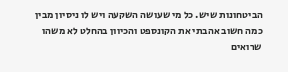הביטחונות שיש. כל מי שעושה השקעה ויש לו ניסיון מבין כמה חשוב אהבתי את הקונספט והכיוון בהחלט לא משהו שרואים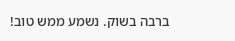ברבה בשוק. נשמע ממש טוב!